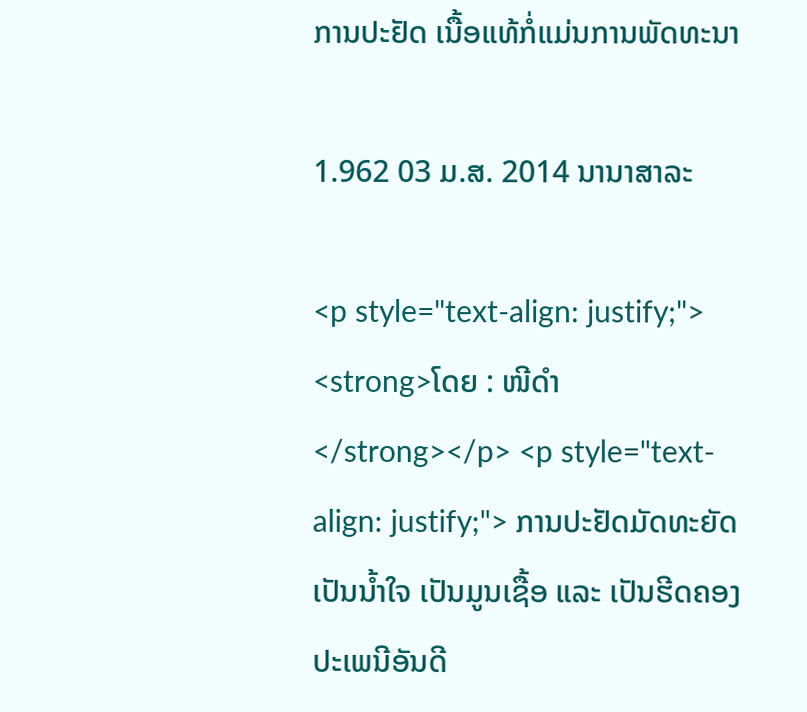ການປະຢັດ ເນື້ອແທ້ກໍ່ແມ່ນການພັດທະນາ

1.962 03 ມ.ສ. 2014 ນານາສາລະ

<p style="text-align: justify;"> <strong>ໂດຍ : ໜີດຳ</strong></p> <p style="text-align: justify;"> ການປະຢັດມັດທະຍັດເປັນນ້ຳໃຈ ເປັນມູນເຊື້ອ ແລະ ເປັນຮີດຄອງປະເພນີອັນດີ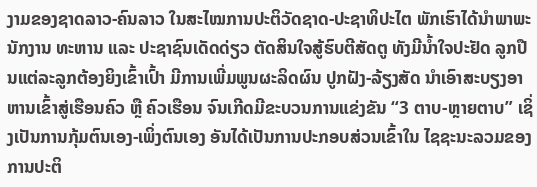ງາມຂອງຊາດລາວ-ຄົນລາວ ໃນສະໄໝການປະຕິວັດຊາດ-ປະຊາທິປະໄຕ ພັກເຮົາໄດ້ນຳພາພະນັກງານ ທະຫານ ແລະ ປະຊາຊົນເດັດດ່ຽວ ຕັດສິນໃຈສູ້ຮົບຕີສັດຕູ ທັງມີນ້ຳໃຈປະຢັດ ລູກປືນແຕ່ລະລູກຕ້ອງຍິງເຂົ້າເປົ້າ ມີການເພີ່ມພູນຜະລິດຜົນ ປູກຝັງ-ລ້ຽງສັດ ນຳເອົາສະບຽງອາຫານເຂົ້າສູ່ເຮືອນຄົວ ຫຼື ຄົວເຮືອນ ຈົນເກີດມີຂະບວນການແຂ່ງຂັນ “3 ຕາບ-ຫຼາຍຕາບ” ເຊິ່ງເປັນການກຸ້ມຕົນເອງ-ເພິ່ງຕົນເອງ ອັນໄດ້ເປັນການປະກອບສ່ວນເຂົ້າໃນ ໄຊຊະນະລວມຂອງການປະຕິ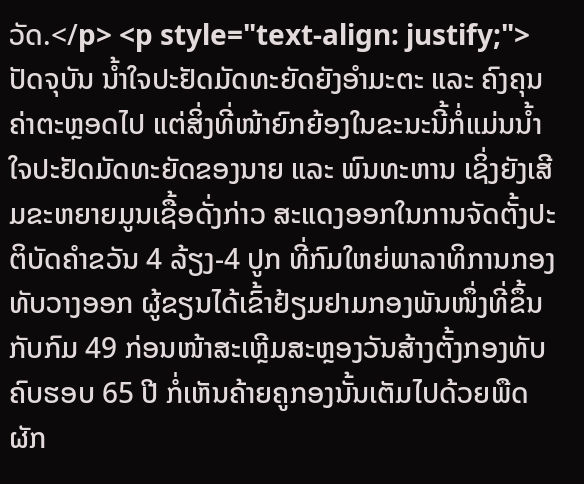ວັດ.</p> <p style="text-align: justify;"> ປັດຈຸບັນ ນ້ຳໃຈປະຢັດມັດທະຍັດຍັງອຳມະຕະ ແລະ ຄົງຄຸນຄ່າຕະຫຼອດໄປ ແຕ່ສິ່ງທີ່ໜ້າຍົກຍ້ອງໃນຂະນະນີ້ກໍ່ແມ່ນນ້ຳໃຈປະຢັດມັດທະຍັດຂອງນາຍ ແລະ ພົນທະຫານ ເຊິ່ງຍັງເສີມຂະຫຍາຍມູນເຊື້ອດັ່ງກ່າວ ສະແດງອອກໃນການຈັດຕັ້ງປະຕິບັດຄຳຂວັນ 4 ລ້ຽງ-4 ປູກ ທີ່ກົມໃຫຍ່ພາລາທິການກອງທັບວາງອອກ ຜູ້ຂຽນໄດ້ເຂົ້າຢ້ຽມຢາມກອງພັນໜຶ່ງທີ່ຂຶ້ນກັບກົມ 49 ກ່ອນໜ້າສະເຫຼີມສະຫຼອງວັນສ້າງຕັ້ງກອງທັບ ຄົບຮອບ 65 ປີ ກໍ່ເຫັນຄ້າຍຄູກອງນັ້ນເຕັມໄປດ້ວຍພືດຜັກ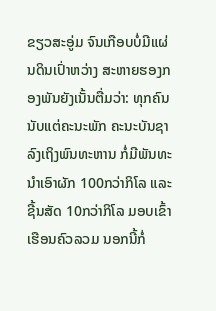ຂຽວສະອູ່ມ ຈົນເກືອບບໍ່ມີແຜ່ນດິນເປົ່າຫວ່າງ ສະຫາຍຮອງກອງພັນຍັງເນັ້ນຕື່ມວ່າ: ທຸກຄົນ ນັບແຕ່ຄະນະພັກ ຄະນະບັນຊາ ລົງເຖິງພົນທະຫານ ກໍ່ມີພັນທະນຳເອົາຜັກ 100ກວ່າກິໂລ ແລະ ຊີ້ນສັດ 10ກວ່າກິໂລ ມອບເຂົ້າເຮືອນຄົວລວມ ນອກນີ້ກໍ່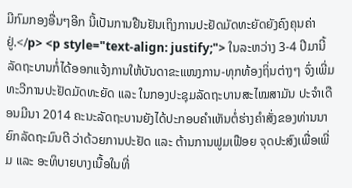ມີກົມກອງອື່ນໆອີກ ນີ້ເປັນການຢືນຢັນເຖິງການປະຢັດມັດທະຍັດຍັງຄົງຄຸນຄ່າຢູ່.</p> <p style="text-align: justify;"> ໃນລະຫວ່າງ 3-4 ປີມານີ້ ລັດຖະບານກໍ່ໄດ້ອອກແຈ້ງການໃຫ້ບັນດາຂະແໜງການ-ທຸກທ້ອງຖິ່ນຕ່າງໆ ຈົ່ງເພີ່ມທະວີການປະຢັດມັດທະຍັດ ແລະ ໃນກອງປະຊຸມລັດຖະບານສະໄໝສາມັນ ປະຈຳເດືອນມີນາ 2014 ຄະນະລັດຖະບານຍັງໄດ້ປະກອບຄຳເຫັນຕໍ່ຮ່າງຄຳສັ່ງຂອງທ່ານນາຍົກລັດຖະມົນຕີ ວ່າດ້ວຍການປະຢັດ ແລະ ຕ້ານການຟູມເຟືອຍ ຈຸດປະສົງເພື່ອເພີ່ມ ແລະ ອະທິບາຍບາງເນື້ອໃນທີ່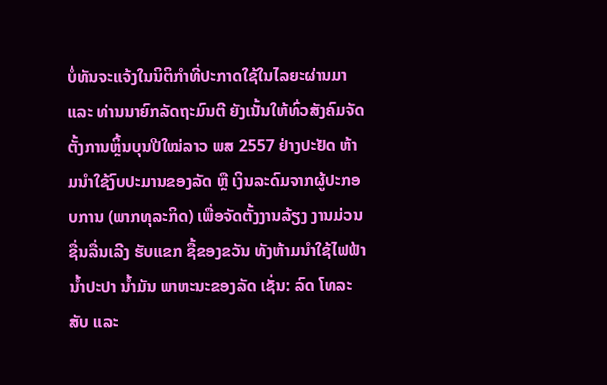ບໍ່ທັນຈະແຈ້ງໃນນິຕິກຳທີ່ປະກາດໃຊ້ໃນໄລຍະຜ່ານມາ ແລະ ທ່ານນາຍົກລັດຖະມົນຕີ ຍັງເນັ້ນໃຫ້ທົ່ວສັງຄົມຈັດຕັ້ງການຫຼິ້ນບຸນປີໃໝ່ລາວ ພສ 2557 ຢ່າງປະຢັດ ຫ້າມນຳໃຊ້ງົບປະມານຂອງລັດ ຫຼື ເງິນລະດົມຈາກຜູ້ປະກອບການ (ພາກທຸລະກິດ) ເພື່ອຈັດຕັ້ງງານລ້ຽງ ງານມ່ວນຊື່ນລື່ນເລີງ ຮັບແຂກ ຊື້ຂອງຂວັນ ທັງຫ້າມນຳໃຊ້ໄຟຟ້າ ນ້ຳປະປາ ນ້ຳມັນ ພາຫະນະຂອງລັດ ເຊັ່ນ: ລົດ ໂທລະສັບ ແລະ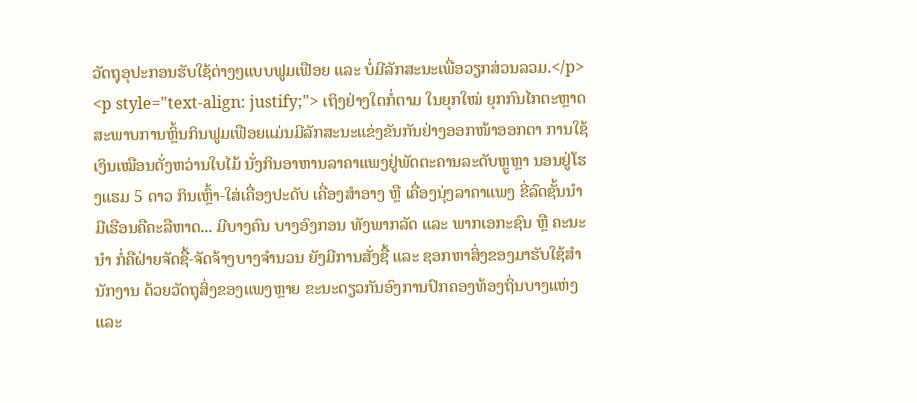ວັດຖຸອຸປະກອນຮັບໃຊ້ຕ່າງໆແບບຟູມເຟືອຍ ແລະ ບໍ່ມີລັກສະນະເພື່ອວຽກສ່ວນລວມ.</p> <p style="text-align: justify;"> ເຖິງຢ່າງໃດກໍ່ຕາມ ໃນຍຸກໃໝ່ ຍຸກກົນໄກຕະຫຼາດ ສະພາບການຫຼິ້ນກິນຟູມເຟືອຍແມ່ນມີລັກສະນະແຂ່ງຂັນກັນຢ່າງອອກໜ້າອອກຕາ ການໃຊ້ເງິນເໝືອນດັ່ງຫວ່ານໃບໄມ້ ນັ່ງກິນອາຫານລາຄາແພງຢູ່ພັດຕະຄານລະດັບຫຼູຫຼາ ນອນຢູ່ໂຮງແຮມ 5 ດາວ ກິນເຫຼົ້າ-ໃສ່ເຄື່ອງປະດັບ ເຄື່ອງສຳອາງ ຫຼື ເຄື່ອງນຸ່ງລາຄາແພງ ຂີ່ລົດຊັ້ນນຳ ມີເຮືອນຄືຄະລືຫາດ... ມີບາງຄົນ ບາງອົງກອນ ທັງພາກລັດ ແລະ ພາກເອກະຊົນ ຫຼື ຄະນະນຳ ກໍ່ຄືຝ່າຍຈັດຊື້-ຈັດຈ້າງບາງຈຳນວນ ຍັງມີການສັ່ງຊື້ ແລະ ຊອກຫາສິ່ງຂອງມາຮັບໃຊ້ສຳນັກງານ ດ້ວຍວັດຖຸສິ່ງຂອງແພງຫຼາຍ ຂະນະດຽວກັນອົງການປົກຄອງທ້ອງຖິ່ນບາງແຫ່ງ ແລະ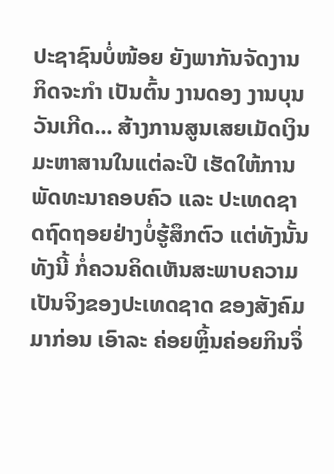ປະຊາຊົນບໍ່ໜ້ອຍ ຍັງພາກັນຈັດງານ ກິດຈະກຳ ເປັນຕົ້ນ ງານດອງ ງານບຸນ ວັນເກີດ... ສ້າງການສູນເສຍເມັດເງິນມະຫາສານໃນແຕ່ລະປີ ເຮັດໃຫ້ການພັດທະນາຄອບຄົວ ແລະ ປະເທດຊາດຖົດຖອຍຢ່າງບໍ່ຮູ້ສຶກຕົວ ແຕ່ທັງນັ້ນທັງນີ້ ກໍ່ຄວນຄິດເຫັນສະພາບຄວາມເປັນຈິງຂອງປະເທດຊາດ ຂອງສັງຄົມມາກ່ອນ ເອົາລະ ຄ່ອຍຫຼິ້ນຄ່ອຍກິນຈຶ່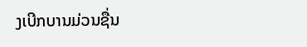ງເບີກບານມ່ວນຊື່ນ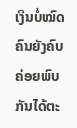ເງິນບໍ່ໝົດຄົນຍັງຄົບ ຄ່ອຍພົບກັນໄດ້ຕະ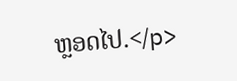ຫຼອດໄປ.</p>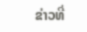ຂ່າວທີ່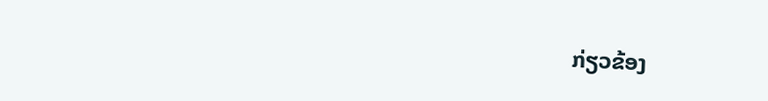ກ່ຽວຂ້ອງ